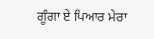ਗੂੰਗਾ ਏ ਪਿਆਰ ਮੇਰਾ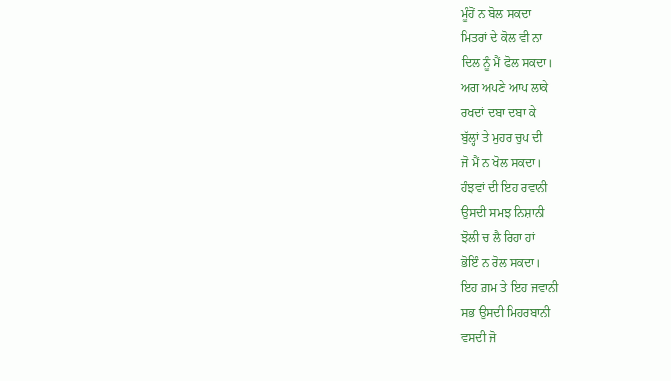ਮੂੰਹੋਂ ਨ ਬੋਲ ਸਕਦਾ
ਮਿਤਰਾਂ ਦੇ ਕੋਲ ਵੀ ਨਾ
ਦਿਲ ਨੂੰ ਮੈਂ ਫੋਲ ਸਕਦਾ।
ਅਗ ਅਪਣੇ ਆਪ ਲਾਕੇ
ਰਖਦਾਂ ਦਬਾ ਦਬਾ ਕੇ
ਬੁੱਲ੍ਹਾਂ ਤੇ ਮੁਹਰ ਚੁਪ ਦੀ
ਜੋ ਮੈਂ ਨ ਖੋਲ ਸਕਦਾ।
ਹੰਝਵਾਂ ਦੀ ਇਹ ਰਵਾਨੀ
ਉਸਦੀ ਸਮਝ ਨਿਸ਼ਾਨੀ
ਝੋਲੀ ਚ ਲੈ ਰਿਹਾ ਹਾਂ
ਭੋਇੰ ਨ ਰੋਲ ਸਕਦਾ।
ਇਹ ਗ਼ਮ ਤੇ ਇਹ ਜਵਾਨੀ
ਸਭ ਉਸਦੀ ਮਿਹਰਬਾਨੀ
ਵਸਦੀ ਜੋ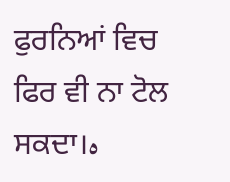ਫੁਰਨਿਆਂ ਵਿਚ
ਫਿਰ ਵੀ ਨਾ ਟੋਲ ਸਕਦਾ।ہ